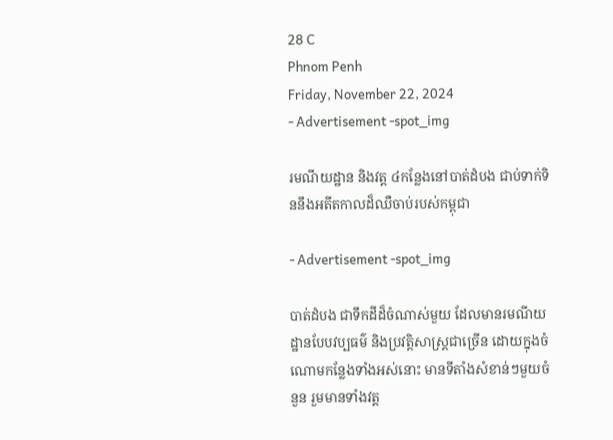28 C
Phnom Penh
Friday, November 22, 2024
- Advertisement -spot_img

រមណីយដ្ឋាន និងវត្ត ៤កន្លែងនៅបាត់ដំបង ជាប់ទាក់ទិននឹងអតីតកាលដ៏ឈឺចាប់របស់កម្ពុជា

- Advertisement -spot_img

បាត់ដំបង ជាទឹកដីដ៏ចំណាស់មួយ ដែលមានរមណីយដ្ឋានបែបវប្បធម៌ និងប្រវត្តិសាស្ត្រជាច្រើន ដោយក្នុងចំណោមកន្លែងទាំងអស់នោះ មានទីតាំងសំខាន់ៗមួយចំនួន រួមមានទាំងវត្ត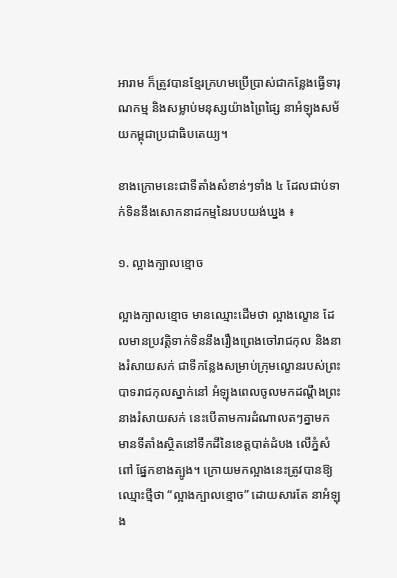អារាម ក៏ត្រូវបានខ្មែរក្រហមប្រើប្រាស់ជាកន្លែងធ្វើទារុណកម្ម និងសម្លាប់មនុស្សយ៉ាងព្រៃផ្សៃ នាអំឡុងសម័យកម្ពុជាប្រជាធិបតេយ្យ។

ខាងក្រោមនេះជាទីតាំងសំខាន់ៗទាំង ៤ ដែលជាប់ទាក់ទិននឹងសោកនាដកម្មនៃរបបយង់ឃ្នង ៖

១. ល្អាងក្បាលខ្មោច

ល្អាងក្បាលខ្មោច មានឈ្មោះដើមថា ល្អាងល្ខោន ដែលមានប្រវត្តិទាក់ទិននឹងរឿងព្រេងចៅរាជកុល និងនាងរំសាយសក់ ជាទីកន្លែងសម្រាប់ក្រុមល្ខោនរបស់ព្រះបាទរាជកុលស្នាក់នៅ អំឡុងពេលចូលមកដណ្តឹងព្រះនាងរំសាយសក់ នេះបើតាមការដំណាលតៗគ្នាមក មានទីតាំងស្ថិតនៅទឹកដីនៃខេត្តបាត់ដំបង លើភ្នំសំពៅ ផ្នែកខាងត្បូង។ ក្រោយមកល្អាងនេះត្រូវបានឱ្យឈ្មោះថ្មីថា “ល្អាងក្បាលខ្មោច” ដោយសារតែ នាអំឡុង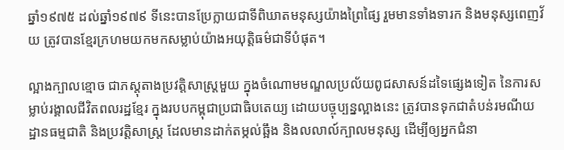ឆ្នាំ១៩៧៥ ដល់ឆ្នាំ១៩៧៩ ទីនេះបានប្រែក្លាយជាទីពិឃាតមនុស្សយ៉ាងព្រៃផ្សៃ រួមមានទាំងទារក និងមនុស្សពេញវ័យ ត្រូវបានខ្មែរក្រហមយកមកសម្លាប់យ៉ាងអយុត្តិធម៌ជាទីបំផុត។

ល្អាងក្បាលខ្មោច ជាភស្តុតាងប្រវត្តិសាស្ត្រមួយ ក្នុងចំណោមមណ្ឌលប្រល័យពូជសាសន៍ដទៃផ្សេងទៀត នៃការសម្លាប់រង្គាលជីវិតពលរដ្ឋខ្មែរ ក្នុងរបបកម្ពុជាប្រជាធិបតេយ្យ ដោយបច្ចុប្បន្នល្អាងនេះ ត្រូវបានទុកជាតំបន់រមណីយដ្ឋានធម្មជាតិ និងប្រវត្តិសាស្រ្ត ដែលមានដាក់តម្កល់ឆ្អឹង និងលលាល៍ក្បាលមនុស្ស ដើម្បីឲ្យអ្នកជំនា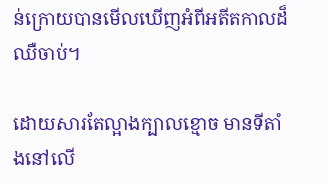ន់ក្រោយបានមើលឃើញអំពីអតីតកាលដ៏ឈឺចាប់។

ដោយសារតែល្អាងក្បាលខ្មោច មានទីតាំងនៅលើ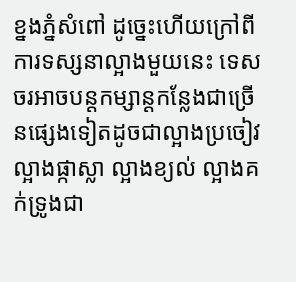ខ្នងភ្នំសំពៅ ដូច្នេះហើយក្រៅពីការទស្សនាល្អាងមួយនេះ ទេសចរអាចបន្តកម្សាន្តកន្លែងជាច្រើនផ្សេងទៀតដូចជាល្អាងប្រចៀវ ល្អាងផ្កាស្លា ល្អាងខ្យល់ ល្អាងគក់ទ្រូងជា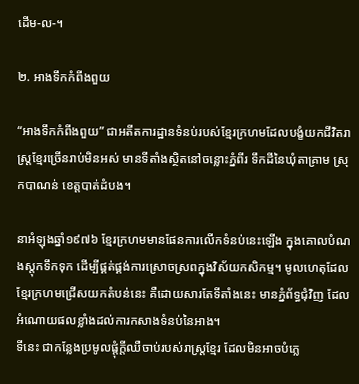ដើម-ល-។

២. អាងទឹកកំពីងពួយ

“អាងទឹកកំពីងពួយ” ជាអតីតការដ្ឋានទំនប់របស់ខ្មែរក្រហមដែលបង្ខំយកជីវិតរាស្ត្រខ្មែរច្រើនរាប់មិនអស់ មានទីតាំងស្ថិតនៅចន្លោះភ្នំពីរ ទឹកដីនៃឃុំតាគ្រាម ស្រុកបាណន់ ខេត្តបាត់ដំបង។

នាអំឡុងឆ្នាំ១៩៧៦ ខ្មែរក្រហមមានផែនការលើកទំនប់នេះឡើង ក្នុងគោលបំណងស្ដុកទឹកទុក ដើម្បីផ្គត់ផ្គង់ការស្រោចស្រពក្នុងវិស័យកសិកម្ម។ មូលហេតុដែលខ្មែរក្រហមជ្រើសយកតំបន់នេះ គឺដោយសារតែទីតាំងនេះ មានភ្នំព័ទ្ធជុំវិញ ដែលអំណោយផលខ្លាំងដល់ការកសាងទំនប់នៃអាង។
ទីនេះ ជាកន្លែងប្រមូលផ្ដុំក្តីឈឺចាប់របស់រាស្ត្រខ្មែរ ដែលមិនអាចបំភ្លេ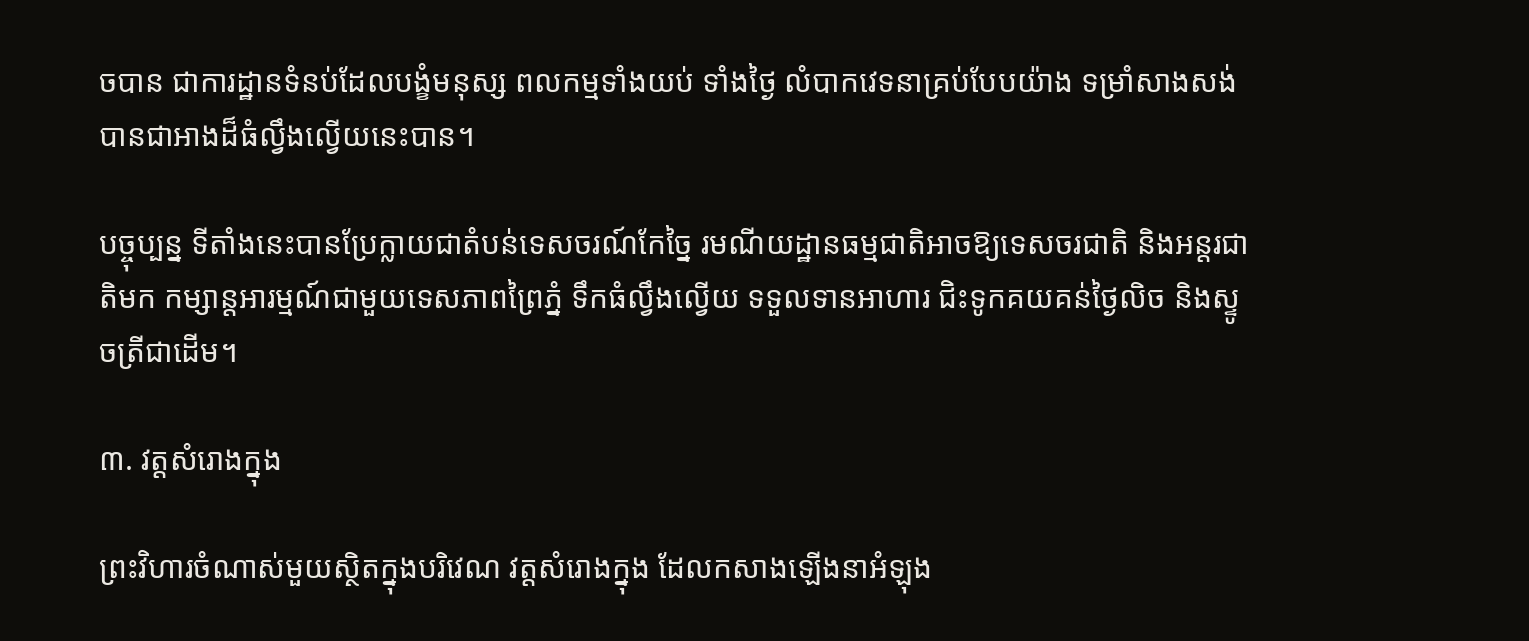ចបាន ជាការដ្ឋានទំនប់ដែលបង្ខំមនុស្ស ពលកម្មទាំងយប់ ទាំងថ្ងៃ លំបាកវេទនាគ្រប់បែបយ៉ាង ទម្រាំសាងសង់បានជាអាងដ៏ធំល្វឹងល្វើយនេះបាន។

បច្ចុប្បន្ន ទីតាំងនេះបានប្រែក្លាយជាតំបន់ទេសចរណ៍កែច្នៃ រមណីយដ្ឋានធម្មជាតិអាចឱ្យទេសចរជាតិ និងអន្តរជាតិមក កម្សាន្តអារម្មណ៍ជាមួយទេសភាពព្រៃភ្នំ ទឹកធំល្វឹងល្វើយ ទទួលទានអាហារ ជិះទូកគយគន់ថ្ងៃលិច និងស្ទូចត្រីជាដើម។

៣. វត្តសំរោងក្នុង

ព្រះវិហារចំណាស់មួយស្ថិតក្នុងបរិវេណ វត្តសំរោងក្នុង ដែលកសាងឡើងនាអំឡុង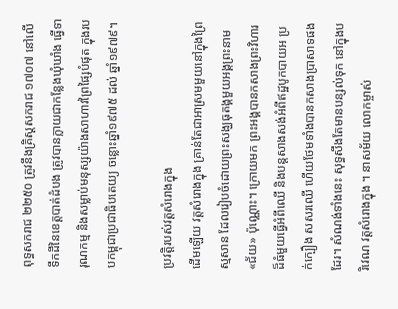ពុទ្ធសករាជ ២២៥០ ត្រូវនឹងគ្រិស្តសករាជ ១៧០៧ នៅលើទឹកដីនៃខេត្តបាត់ដំបង ត្រូវបានក្លាយជាកន្លែងឃុំឃាំង ធ្វើទារុណកម្ម និងសម្លាប់មនុស្សយ៉ាងសាហាវព្រៃផ្សៃបំផុត ក្នុងរបបកម្ពុជាប្រជាធិបតេយ្យ ចន្លោះឆ្នាំ១៩៧៥ ដល់ ឆ្នាំ១៩៧៩។

ប្រវត្តិរបស់វត្តសំរោងក្នុង
ដើមឡើយ វត្តសំរោងក្នុង គ្រាន់តែជាអាស្រមមួយនៅក្នុងព្រៃស្មសាន ដែលរៀបចំដោយព្រះសង្ឃធុតង្គមួយអង្គព្រះនាម «ជ័យ» ប៉ុណ្ណោះ។ ក្រោយមក ព្រះអង្គបានកសាងព្រះវិហារដ៏ធំមួយធ្វើអំពីឈើ និងបន្តសាងសង់អំពីឥដ្ឋបូកបាយអ ប្រក់ក្បឿង សសរឈើ ហើយថែមទាំងបានកសាងប្រាសាទផងដែរ។ សំណង់ទាំងនេះ សុទ្ធសឹងតែមានបន្សល់ទុក នៅក្នុងបរិវេណ វត្តសំរោងក្នុង ។ នាសម័យ លោកម្ចាស់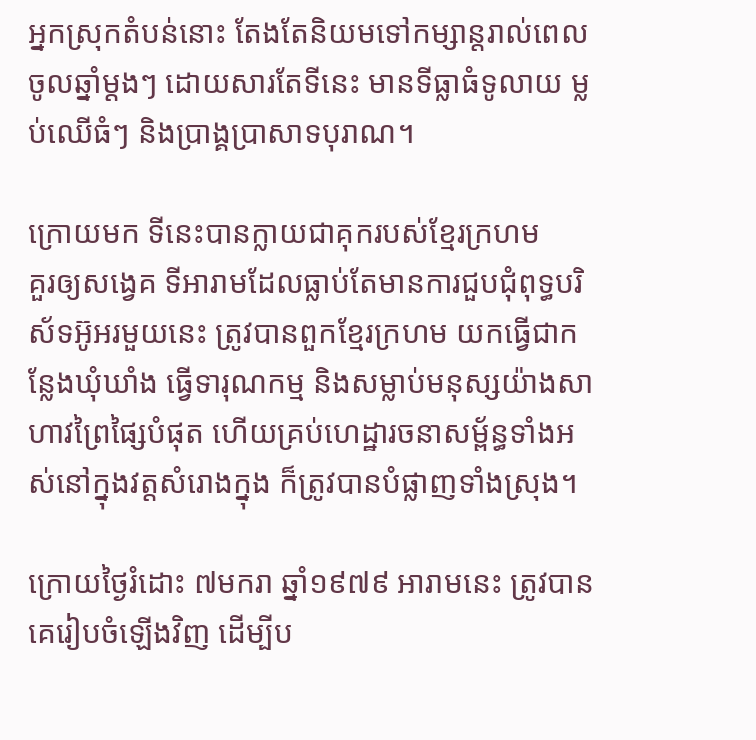អ្នកស្រុកតំបន់នោះ តែងតែនិយមទៅកម្សាន្តរាល់ពេលចូលឆ្នាំម្តងៗ ដោយសារតែទីនេះ មានទីធ្លាធំទូលាយ ម្លប់ឈើធំៗ និងប្រាង្គប្រាសាទបុរាណ។

ក្រោយមក ទីនេះបានក្លាយជាគុករបស់ខ្មែរក្រហម
គួរឲ្យសង្វេគ ទីអារាមដែលធ្លាប់តែមានការជួបជុំពុទ្ធបរិស័ទអ៊ូអរមួយនេះ ត្រូវបានពួកខ្មែរក្រហម យកធ្វើជាកន្លែងឃុំឃាំង ធ្វើទារុណកម្ម និងសម្លាប់មនុស្សយ៉ាងសាហាវព្រៃផ្សៃបំផុត ហើយគ្រប់ហេដ្ឋារចនាសម្ព័ន្ធទាំងអស់នៅក្នុងវត្តសំរោងក្នុង ក៏ត្រូវបានបំផ្លាញទាំងស្រុង។

ក្រោយថ្ងៃរំដោះ ៧មករា ឆ្នាំ១៩៧៩ អារាមនេះ ត្រូវបានគេរៀបចំឡើងវិញ ដើម្បីប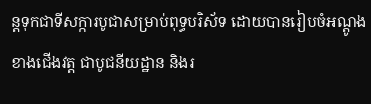ន្តទុកជាទីសក្ការបូជាសម្រាប់ពុទ្ធបរិស័ទ ដោយបានរៀបចំអណ្តូងខាងជើងវត្ត ជាបូជនីយដ្ឋាន និងរ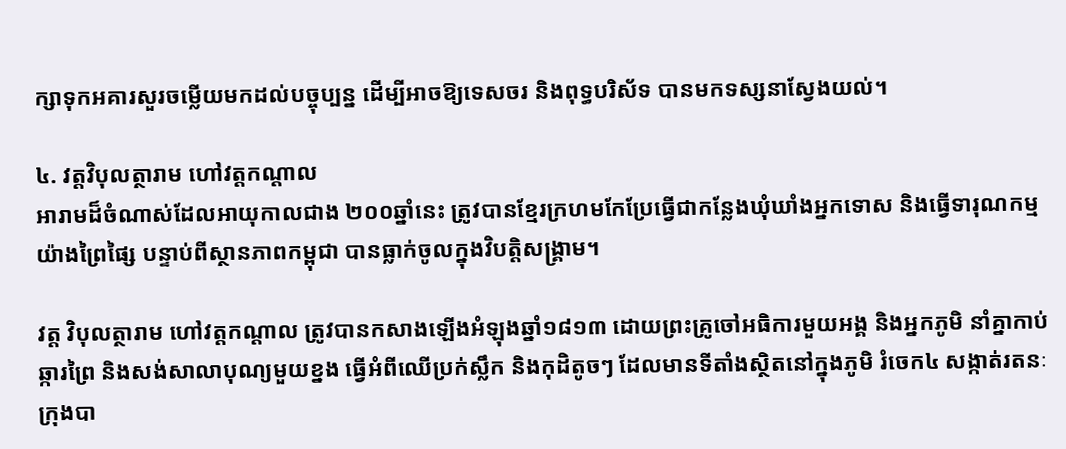ក្សាទុកអគារសួរចម្លើយមកដល់បច្ចុប្បន្ន ដើម្បីអាចឱ្យទេសចរ និងពុទ្ធបរិស័ទ បានមកទស្សនាស្វែងយល់។

៤. វត្តវិបុលត្ថារាម ហៅវត្តកណ្តាល
អារាមដ៏ចំណាស់ដែលអាយុកាលជាង ២០០ឆ្នាំនេះ ត្រូវបានខ្មែរក្រហមកែប្រែធ្វើជាកន្លែងឃុំឃាំងអ្នកទោស និងធ្វើទារុណកម្មយ៉ាងព្រៃផ្សៃ បន្ទាប់ពីស្ថានភាពកម្ពុជា បានធ្លាក់ចូលក្នុងវិបត្តិសង្គ្រាម។

វត្ត វិបុលត្ថារាម ហៅវត្តកណ្តាល ត្រូវបានកសាងឡើងអំឡុងឆ្នាំ១៨១៣ ដោយព្រះគ្រូចៅអធិការមួយអង្គ និងអ្នកភូមិ នាំគ្នាកាប់ឆ្ការព្រៃ និងសង់សាលាបុណ្យមួយខ្នង ធ្វើអំពីឈើប្រក់ស្លឹក និងកុដិតូចៗ ដែលមានទីតាំងស្ថិតនៅក្នុងភូមិ រំចេក៤ សង្កាត់រតនៈ ក្រុងបា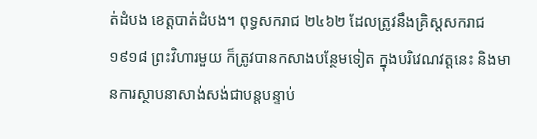ត់ដំបង ខេត្តបាត់ដំបង។ ពុទ្ធសករាជ ២៤៦២ ដែលត្រូវនឹងគ្រិស្តសករាជ ១៩១៨ ព្រះវិហារមួយ ក៏ត្រូវបានកសាងបន្ថែមទៀត ក្នុងបរិវេណវត្តនេះ និងមានការស្ថាបនាសាង់សង់ជាបន្តបន្ទាប់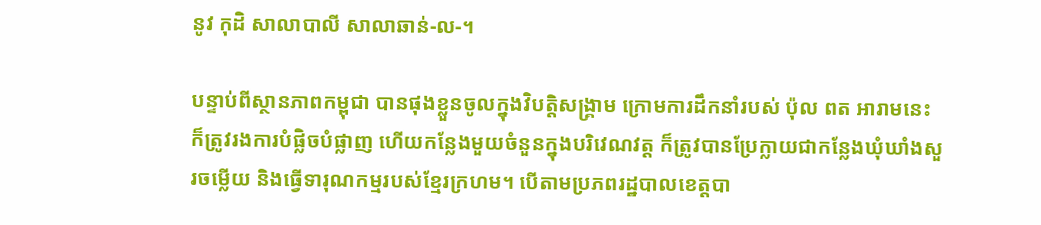នូវ កុដិ សាលាបាលី សាលាឆាន់-ល-។

បន្ទាប់ពីស្ថានភាពកម្ពុជា បានផុងខ្លួនចូលក្នុងវិបត្តិសង្គ្រាម ក្រោមការដឹកនាំរបស់ ប៉ុល ពត អារាមនេះ ក៏ត្រូវរងការបំផ្លិចបំផ្លាញ ហើយកន្លែងមួយចំនួនក្នុងបរិវេណវត្ត ក៏ត្រូវបានប្រែក្លាយជាកន្លែងឃុំឃាំងសួរចម្លើយ និងធ្វើទារុណកម្មរបស់ខ្មែរក្រហម។ បើតាមប្រភពរដ្ឋបាលខេត្តបា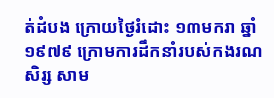ត់ដំបង ក្រោយថ្ងៃរំដោះ ១៣មករា ឆ្នាំ១៩៧៩ ក្រោមការដឹកនាំរបស់កងរណសិរ្ស សាម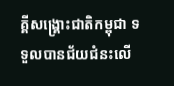គ្គីសង្រ្គោះជាតិកម្ពុជា ទទួលបានជ័យជំនះលើ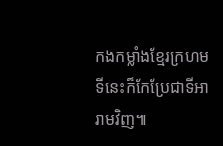កងកម្លាំងខ្មែរក្រហម ទីនេះក៏កែប្រែជាទីអារាមវិញ៕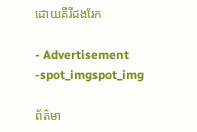ដោយគីរីដងរែក

- Advertisement -spot_imgspot_img

ព័ត៌មា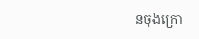នចុងក្រោ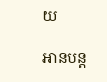យ

អានបន្ដ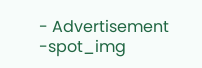- Advertisement -spot_img